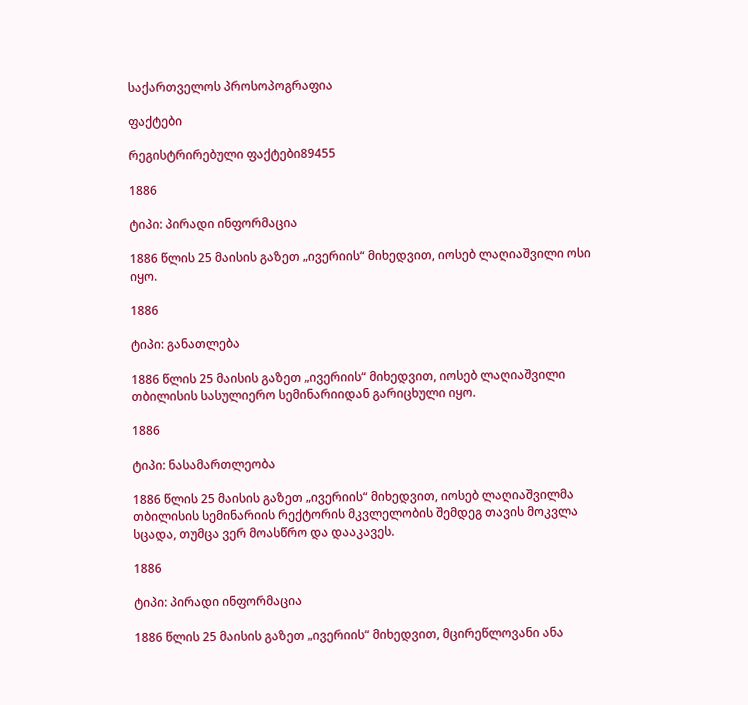საქართველოს პროსოპოგრაფია

ფაქტები

რეგისტრირებული ფაქტები89455

1886

ტიპი: პირადი ინფორმაცია

1886 წლის 25 მაისის გაზეთ „ივერიის“ მიხედვით, იოსებ ლაღიაშვილი ოსი იყო.

1886

ტიპი: განათლება

1886 წლის 25 მაისის გაზეთ „ივერიის“ მიხედვით, იოსებ ლაღიაშვილი თბილისის სასულიერო სემინარიიდან გარიცხული იყო.

1886

ტიპი: ნასამართლეობა

1886 წლის 25 მაისის გაზეთ „ივერიის“ მიხედვით, იოსებ ლაღიაშვილმა თბილისის სემინარიის რექტორის მკვლელობის შემდეგ თავის მოკვლა სცადა, თუმცა ვერ მოასწრო და დააკავეს.

1886

ტიპი: პირადი ინფორმაცია

1886 წლის 25 მაისის გაზეთ „ივერიის“ მიხედვით, მცირეწლოვანი ანა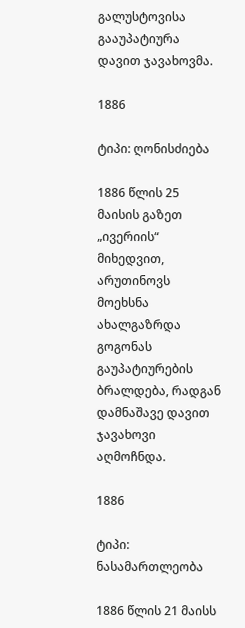გალუსტოვისა გააუპატიურა დავით ჯავახოვმა.

1886

ტიპი: ღონისძიება

1886 წლის 25 მაისის გაზეთ „ივერიის“ მიხედვით, არუთინოვს მოეხსნა ახალგაზრდა გოგონას გაუპატიურების ბრალდება, რადგან დამნაშავე დავით ჯავახოვი აღმოჩნდა.

1886

ტიპი: ნასამართლეობა

1886 წლის 21 მაისს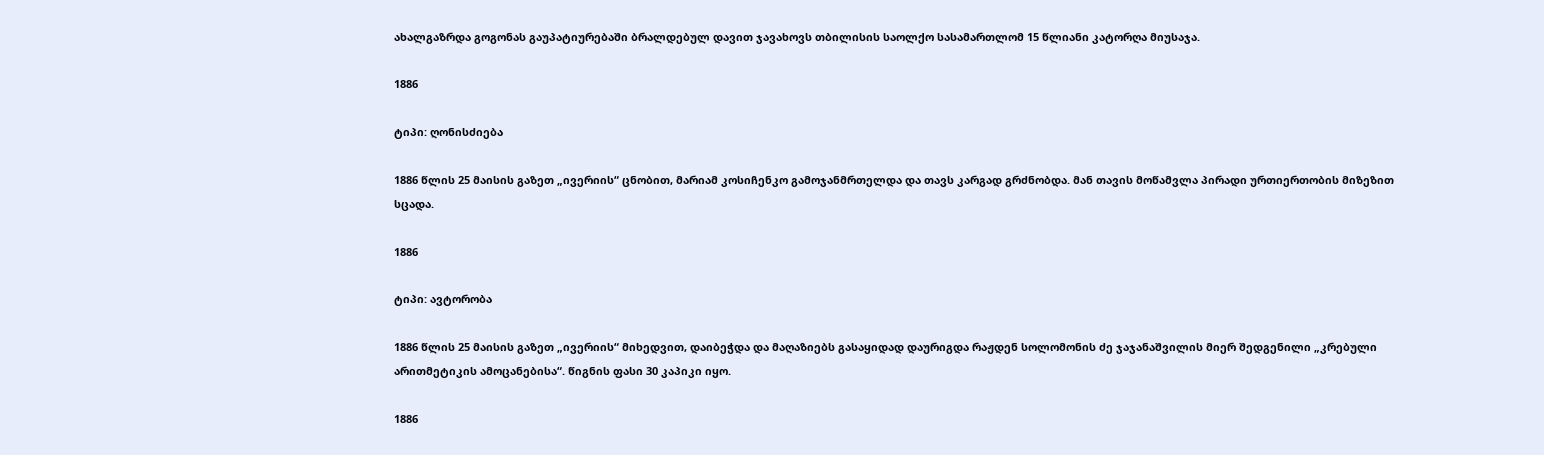ახალგაზრდა გოგონას გაუპატიურებაში ბრალდებულ დავით ჯავახოვს თბილისის საოლქო სასამართლომ 15 წლიანი კატორღა მიუსაჯა.

1886

ტიპი: ღონისძიება

1886 წლის 25 მაისის გაზეთ „ივერიის“ ცნობით, მარიამ კოსიჩენკო გამოჯანმრთელდა და თავს კარგად გრძნობდა. მან თავის მოწამვლა პირადი ურთიერთობის მიზეზით სცადა.

1886

ტიპი: ავტორობა

1886 წლის 25 მაისის გაზეთ „ივერიის“ მიხედვით, დაიბეჭდა და მაღაზიებს გასაყიდად დაურიგდა რაჟდენ სოლომონის ძე ჯაჯანაშვილის მიერ შედგენილი „კრებული არითმეტიკის ამოცანებისა“. წიგნის ფასი 30 კაპიკი იყო.

1886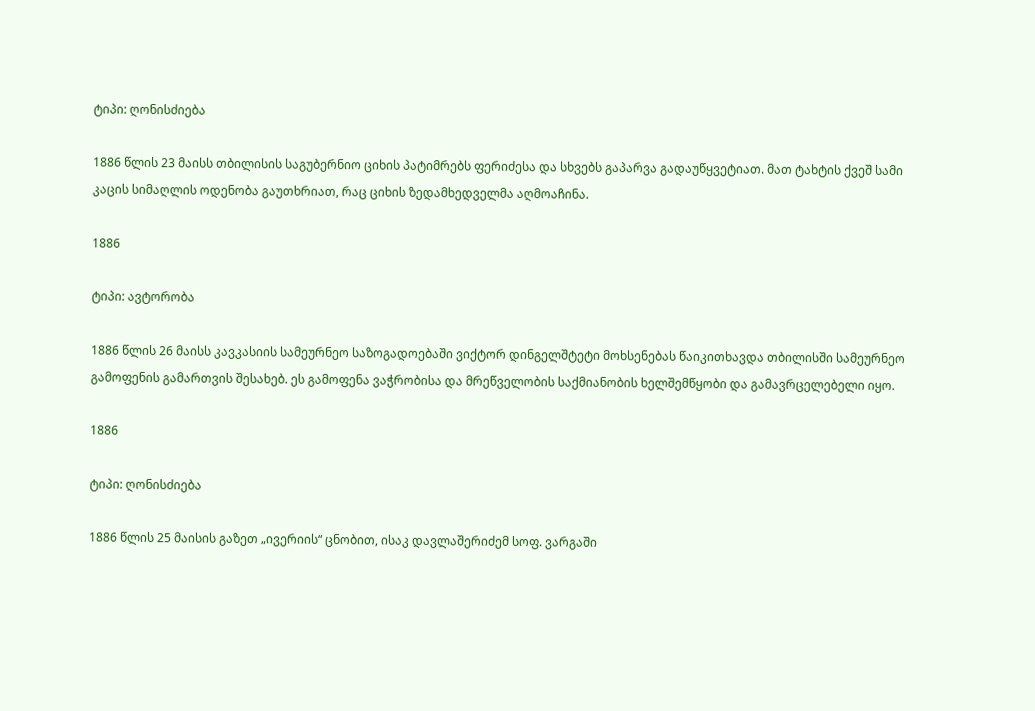ტიპი: ღონისძიება

1886 წლის 23 მაისს თბილისის საგუბერნიო ციხის პატიმრებს ფერიძესა და სხვებს გაპარვა გადაუწყვეტიათ. მათ ტახტის ქვეშ სამი კაცის სიმაღლის ოდენობა გაუთხრიათ, რაც ციხის ზედამხედველმა აღმოაჩინა.

1886

ტიპი: ავტორობა

1886 წლის 26 მაისს კავკასიის სამეურნეო საზოგადოებაში ვიქტორ დინგელშტეტი მოხსენებას წაიკითხავდა თბილისში სამეურნეო გამოფენის გამართვის შესახებ. ეს გამოფენა ვაჭრობისა და მრეწველობის საქმიანობის ხელშემწყობი და გამავრცელებელი იყო.

1886

ტიპი: ღონისძიება

1886 წლის 25 მაისის გაზეთ „ივერიის“ ცნობით, ისაკ დავლაშერიძემ სოფ. ვარგაში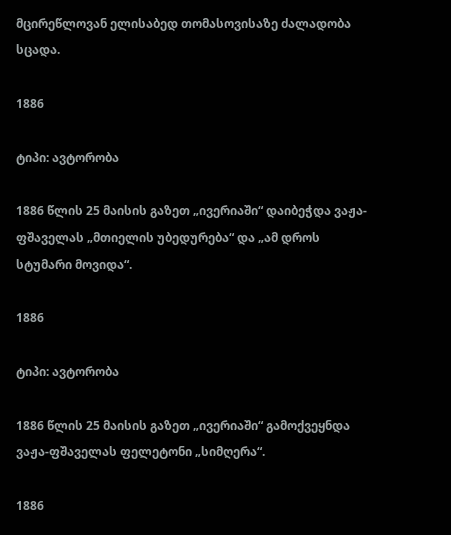მცირეწლოვან ელისაბედ თომასოვისაზე ძალადობა სცადა.

1886

ტიპი: ავტორობა

1886 წლის 25 მაისის გაზეთ „ივერიაში“ დაიბეჭდა ვაჟა-ფშაველას „მთიელის უბედურება“ და „ამ დროს სტუმარი მოვიდა“.

1886

ტიპი: ავტორობა

1886 წლის 25 მაისის გაზეთ „ივერიაში“ გამოქვეყნდა ვაჟა-ფშაველას ფელეტონი „სიმღერა“.

1886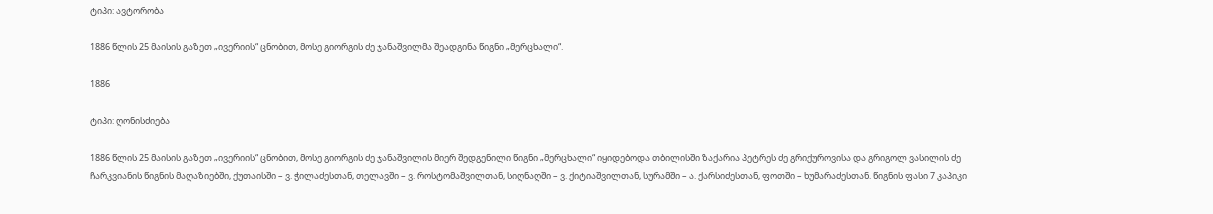ტიპი: ავტორობა

1886 წლის 25 მაისის გაზეთ „ივერიის“ ცნობით, მოსე გიორგის ძე ჯანაშვილმა შეადგინა წიგნი „მერცხალი“.

1886

ტიპი: ღონისძიება

1886 წლის 25 მაისის გაზეთ „ივერიის“ ცნობით, მოსე გიორგის ძე ჯანაშვილის მიერ შედგენილი წიგნი „მერცხალი“ იყიდებოდა თბილისში ზაქარია პეტრეს ძე გრიქუროვისა და გრიგოლ ვასილის ძე ჩარკვიანის წიგნის მაღაზიებში, ქუთაისში – ვ. ჭილაძესთან, თელავში – ვ. როსტომაშვილთან, სიღნაღში – ვ. ქიტიაშვილთან, სურამში – ა. ქარსიძესთან, ფოთში – ხუმარაძესთან. წიგნის ფასი 7 კაპიკი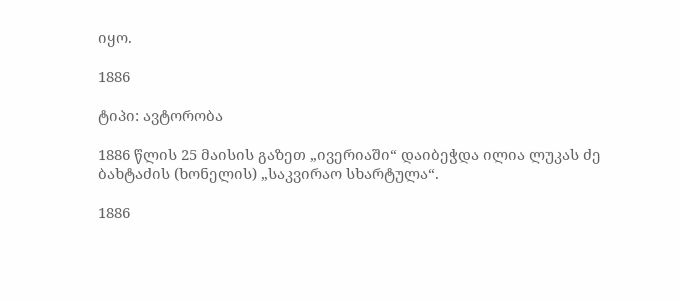იყო.

1886

ტიპი: ავტორობა

1886 წლის 25 მაისის გაზეთ „ივერიაში“ დაიბეჭდა ილია ლუკას ძე ბახტაძის (ხონელის) „საკვირაო სხარტულა“.

1886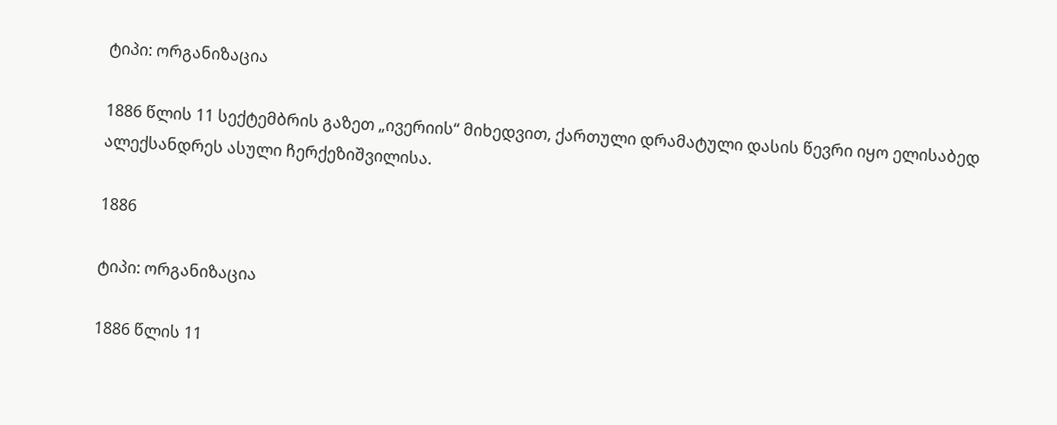ტიპი: ორგანიზაცია

1886 წლის 11 სექტემბრის გაზეთ „ივერიის“ მიხედვით, ქართული დრამატული დასის წევრი იყო ელისაბედ ალექსანდრეს ასული ჩერქეზიშვილისა.

1886

ტიპი: ორგანიზაცია

1886 წლის 11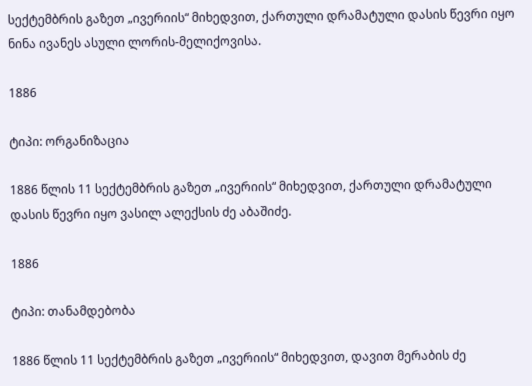სექტემბრის გაზეთ „ივერიის“ მიხედვით, ქართული დრამატული დასის წევრი იყო ნინა ივანეს ასული ლორის-მელიქოვისა.

1886

ტიპი: ორგანიზაცია

1886 წლის 11 სექტემბრის გაზეთ „ივერიის“ მიხედვით, ქართული დრამატული დასის წევრი იყო ვასილ ალექსის ძე აბაშიძე.

1886

ტიპი: თანამდებობა

1886 წლის 11 სექტემბრის გაზეთ „ივერიის“ მიხედვით, დავით მერაბის ძე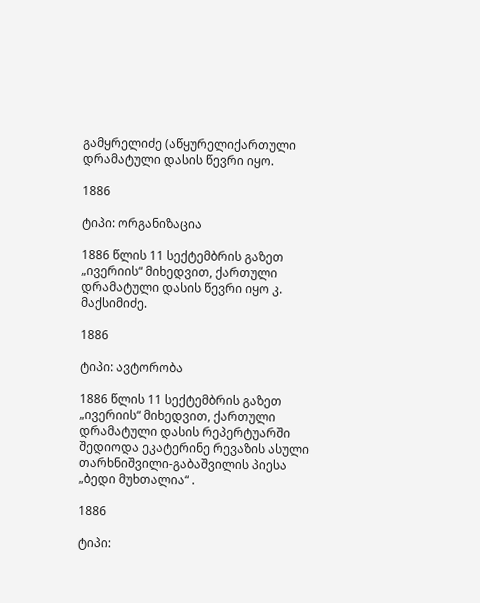გამყრელიძე (აწყურელიქართული დრამატული დასის წევრი იყო.

1886

ტიპი: ორგანიზაცია

1886 წლის 11 სექტემბრის გაზეთ „ივერიის“ მიხედვით, ქართული დრამატული დასის წევრი იყო კ. მაქსიმიძე.

1886

ტიპი: ავტორობა

1886 წლის 11 სექტემბრის გაზეთ „ივერიის“ მიხედვით, ქართული დრამატული დასის რეპერტუარში შედიოდა ეკატერინე რევაზის ასული თარხნიშვილი-გაბაშვილის პიესა „ბედი მუხთალია“ .

1886

ტიპი: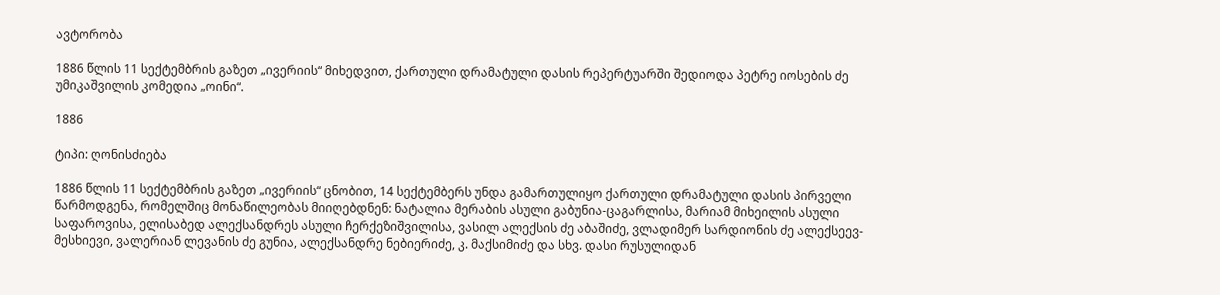ავტორობა

1886 წლის 11 სექტემბრის გაზეთ „ივერიის“ მიხედვით, ქართული დრამატული დასის რეპერტუარში შედიოდა პეტრე იოსების ძე უმიკაშვილის კომედია „ოინი“.

1886

ტიპი: ღონისძიება

1886 წლის 11 სექტემბრის გაზეთ „ივერიის“ ცნობით, 14 სექტემბერს უნდა გამართულიყო ქართული დრამატული დასის პირველი წარმოდგენა, რომელშიც მონაწილეობას მიიღებდნენ: ნატალია მერაბის ასული გაბუნია-ცაგარლისა, მარიამ მიხეილის ასული საფაროვისა, ელისაბედ ალექსანდრეს ასული ჩერქეზიშვილისა, ვასილ ალექსის ძე აბაშიძე, ვლადიმერ სარდიონის ძე ალექსეევ-მესხიევი, ვალერიან ლევანის ძე გუნია, ალექსანდრე ნებიერიძე, კ. მაქსიმიძე და სხვ. დასი რუსულიდან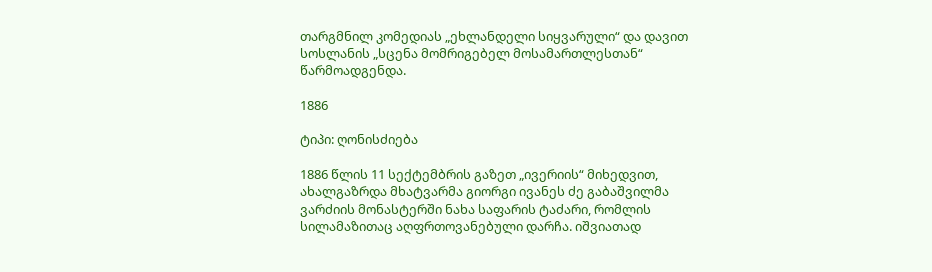თარგმნილ კომედიას „ეხლანდელი სიყვარული“ და დავით სოსლანის „სცენა მომრიგებელ მოსამართლესთან“ წარმოადგენდა.

1886

ტიპი: ღონისძიება

1886 წლის 11 სექტემბრის გაზეთ „ივერიის“ მიხედვით, ახალგაზრდა მხატვარმა გიორგი ივანეს ძე გაბაშვილმა ვარძიის მონასტერში ნახა საფარის ტაძარი, რომლის სილამაზითაც აღფრთოვანებული დარჩა. იშვიათად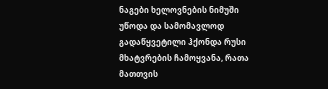ნაგები ხელოვნების ნიმუში უწოდა და სამომავლოდ გადაწყვეტილი ჰქონდა რუსი მხატვრების ჩამოყვანა, რათა მათთვის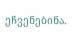ეჩვენებინა.